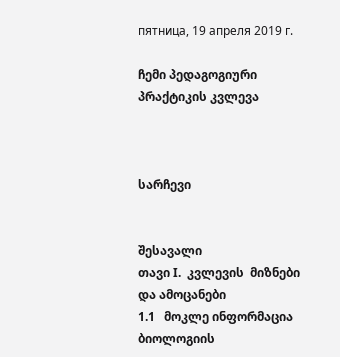пятница, 19 апреля 2019 г.

ჩემი პედაგოგიური პრაქტიკის კვლევა



სარჩევი


შესავალი
თავი I.  კვლევის  მიზნები  და ამოცანები
1.1   მოკლე ინფორმაცია ბიოლოგიის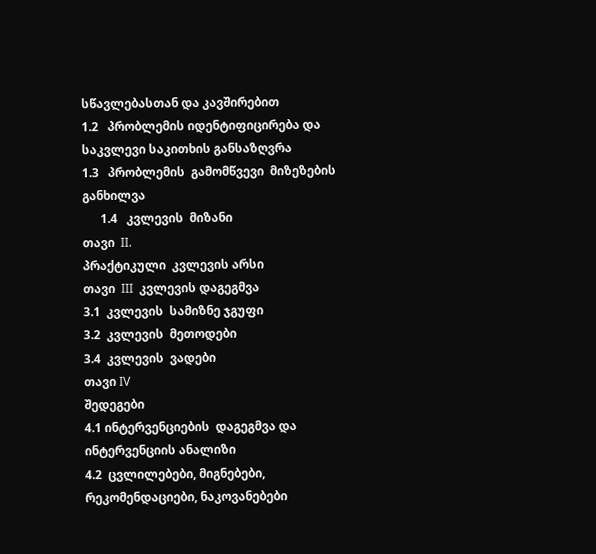სწავლებასთან და კავშირებით
1.2   პრობლემის იდენტიფიცირება და საკვლევი საკითხის განსაზღვრა
1.3   პრობლემის  გამომწვევი  მიზეზების  განხილვა
      1.4   კვლევის  მიზანი
თავი  II.
პრაქტიკული  კვლევის არსი
თავი  III  კვლევის დაგეგმვა
3.1  კვლევის  სამიზნე ჯგუფი
3.2  კვლევის  მეთოდები
3.4  კვლევის  ვადები
თავი IV
შედეგები
4.1 ინტერვენციების  დაგეგმვა და ინტერვენციის ანალიზი
4.2  ცვლილებები, მიგნებები, რეკომენდაციები, ნაკოვანებები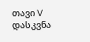თავი V
დასკვნა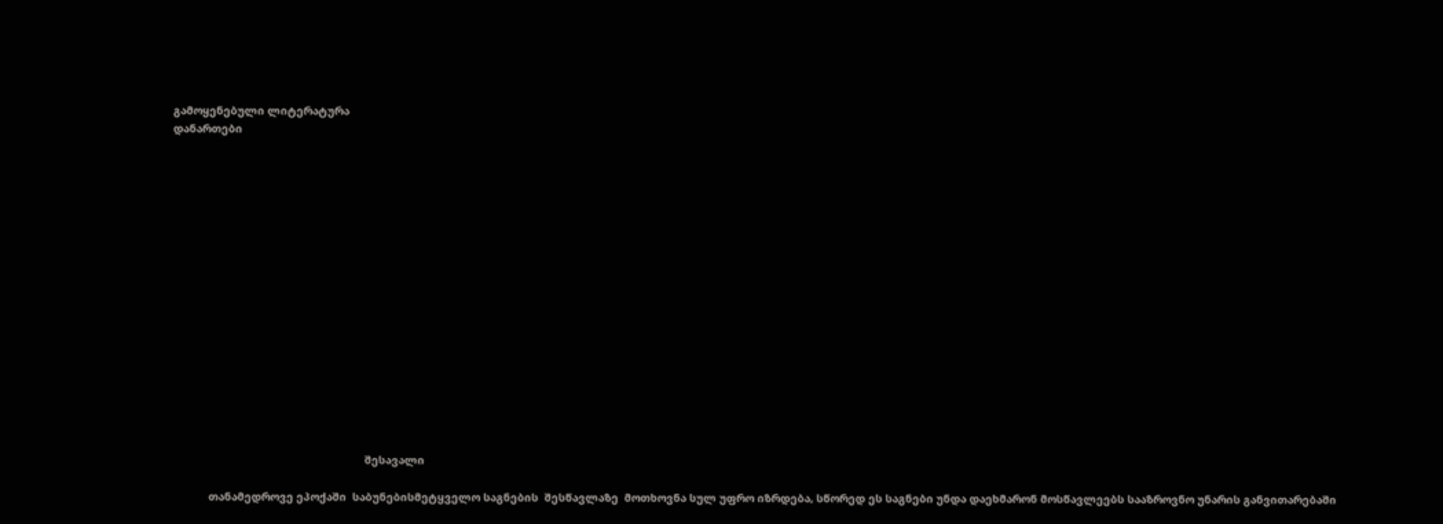გამოყენებული ლიტერატურა
დანართები

















                                                                შესავალი

            თანამედროვე ეპოქაში  საბუნებისმეტყველო საგნების  შესწავლაზე  მოთხოვნა სულ უფრო იზრდება, სწორედ ეს საგნები უნდა დაეხმარონ მოსწავლეებს სააზროვნო უნარის განვითარებაში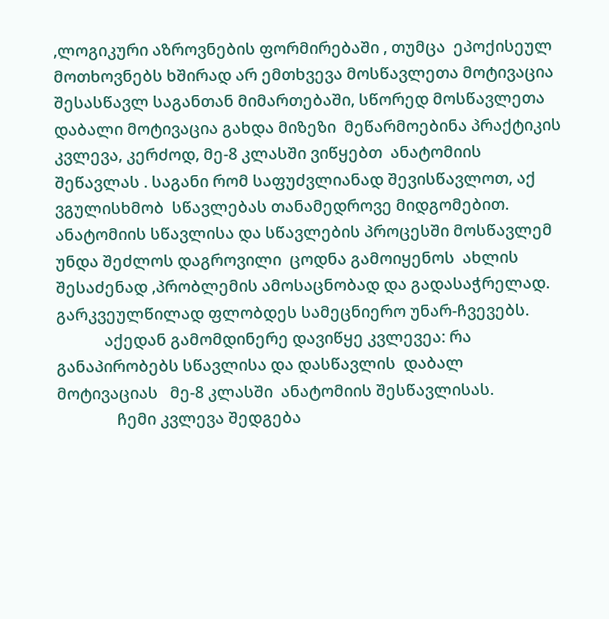,ლოგიკური აზროვნების ფორმირებაში , თუმცა  ეპოქისეულ მოთხოვნებს ხშირად არ ემთხვევა მოსწავლეთა მოტივაცია შესასწავლ საგანთან მიმართებაში, სწორედ მოსწავლეთა დაბალი მოტივაცია გახდა მიზეზი  მეწარმოებინა პრაქტიკის კვლევა, კერძოდ, მე-8 კლასში ვიწყებთ  ანატომიის შეწავლას . საგანი რომ საფუძვლიანად შევისწავლოთ, აქ ვგულისხმობ  სწავლებას თანამედროვე მიდგომებით. ანატომიის სწავლისა და სწავლების პროცესში მოსწავლემ უნდა შეძლოს დაგროვილი  ცოდნა გამოიყენოს  ახლის  შესაძენად ,პრობლემის ამოსაცნობად და გადასაჭრელად. გარკვეულწილად ფლობდეს სამეცნიერო უნარ-ჩვევებს.
            აქედან გამომდინერე დავიწყე კვლევეა: რა განაპირობებს სწავლისა და დასწავლის  დაბალ მოტივაციას   მე-8 კლასში  ანატომიის შესწავლისას.
               ჩემი კვლევა შედგება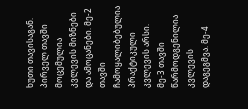ხუთი თავისაგან.  პირველ თავში   მოცემულია  კვლევის მიზნები და ამოცანები. მე-2 თავში  ჩამოყალიბებულია  პრაქტიკული კვლევის არსი. მე-3 თავში წარმოდგენილია კვლევის დაგეგმვა. მე-4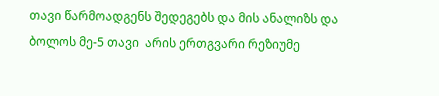თავი წარმოადგენს შედეგებს და მის ანალიზს და ბოლოს მე-5 თავი  არის ერთგვარი რეზიუმე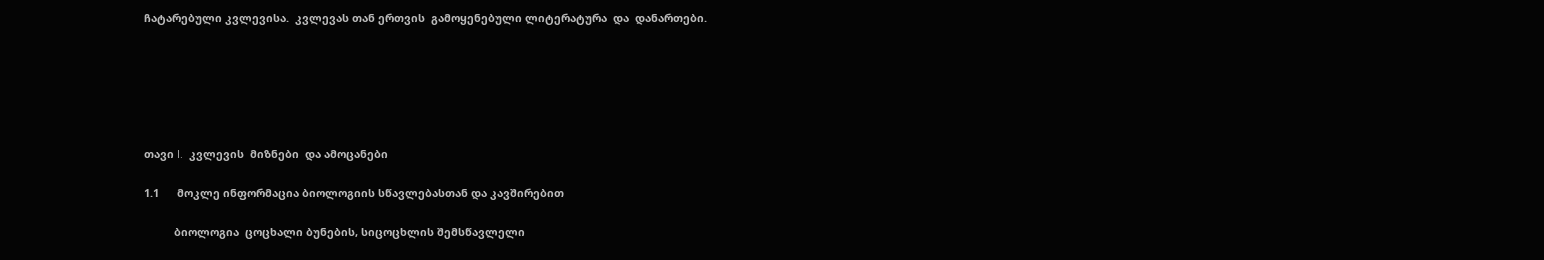ჩატარებული კვლევისა.  კვლევას თან ერთვის  გამოყენებული ლიტერატურა  და  დანართები.






თავი I.  კვლევის  მიზნები  და ამოცანები

1.1      მოკლე ინფორმაცია ბიოლოგიის სწავლებასთან და კავშირებით

          ბიოლოგია  ცოცხალი ბუნების, სიცოცხლის შემსწავლელი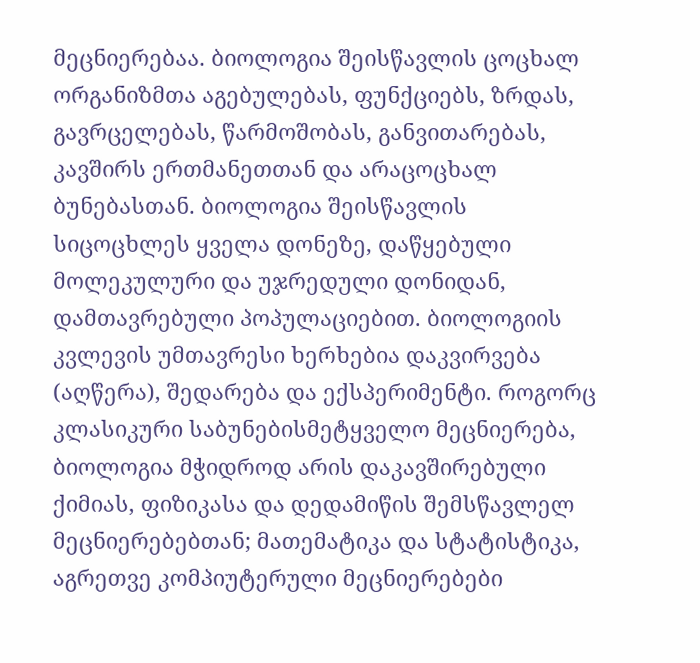მეცნიერებაა. ბიოლოგია შეისწავლის ცოცხალ ორგანიზმთა აგებულებას, ფუნქციებს, ზრდას, გავრცელებას, წარმოშობას, განვითარებას, კავშირს ერთმანეთთან და არაცოცხალ ბუნებასთან. ბიოლოგია შეისწავლის სიცოცხლეს ყველა დონეზე, დაწყებული მოლეკულური და უჯრედული დონიდან, დამთავრებული პოპულაციებით. ბიოლოგიის კვლევის უმთავრესი ხერხებია დაკვირვება (აღწერა), შედარება და ექსპერიმენტი. როგორც კლასიკური საბუნებისმეტყველო მეცნიერება, ბიოლოგია მჭიდროდ არის დაკავშირებული ქიმიას, ფიზიკასა და დედამიწის შემსწავლელ მეცნიერებებთან; მათემატიკა და სტატისტიკა, აგრეთვე კომპიუტერული მეცნიერებები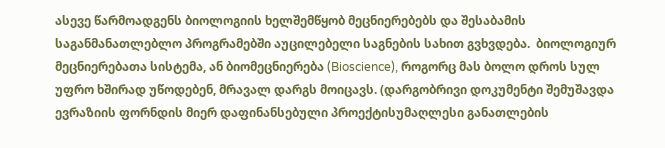ასევე წარმოადგენს ბიოლოგიის ხელშემწყობ მეცნიერებებს და შესაბამის საგანმანათლებლო პროგრამებში აუცილებელი საგნების სახით გვხვდება.  ბიოლოგიურ მეცნიერებათა სისტემა, ან ბიომეცნიერება (Bioscience), როგორც მას ბოლო დროს სულ უფრო ხშირად უწოდებენ, მრავალ დარგს მოიცავს. (დარგობრივი დოკუმენტი შემუშავდა ევრაზიის ფორნდის მიერ დაფინანსებული პროექტისუმაღლესი განათლების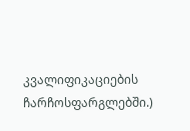კვალიფიკაციების ჩარჩოსფარგლებში.)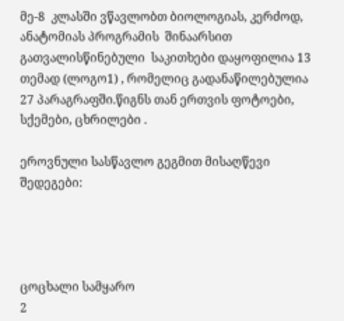მე-8  კლასში ვწავლობთ ბიოლოგიას, კერძოდ, ანატომიას პროგრამის  შინაარსით გათვალისწინებული  საკითხები დაყოფილია 13 თემად (ლოგო1) , რომელიც გადანაწილებულია 27 პარაგრაფში.წიგნს თან ერთვის ფოტოები, სქემები, ცხრილები .

ეროვნული სასწავლო გეგმით მისაღწევი შედეგები:




ცოცხალი სამყარო
2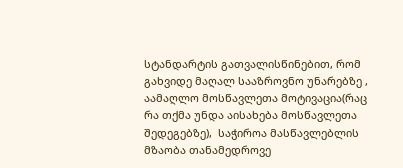სტანდარტის გათვალისწინებით, რომ გახვიდე მაღალ სააზროვნო უნარებზე , აამაღლო მოსწავლეთა მოტივაცია(რაც რა თქმა უნდა აისახება მოსწავლეთა შედეგებზე),  საჭიროა მასწავლებლის მზაობა თანამედროვე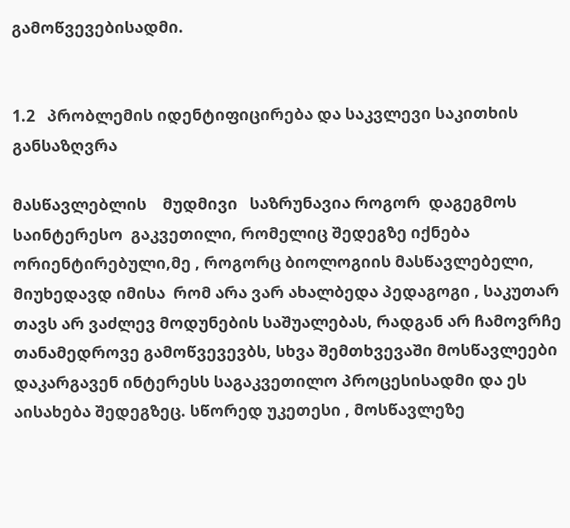გამოწვევებისადმი.


1.2   პრობლემის იდენტიფიცირება და საკვლევი საკითხის განსაზღვრა

მასწავლებლის    მუდმივი   საზრუნავია როგორ  დაგეგმოს  საინტერესო  გაკვეთილი, რომელიც შედეგზე იქნება ორიენტირებული,მე , როგორც ბიოლოგიის მასწავლებელი, მიუხედავდ იმისა  რომ არა ვარ ახალბედა პედაგოგი , საკუთარ თავს არ ვაძლევ მოდუნების საშუალებას, რადგან არ ჩამოვრჩე თანამედროვე გამოწვევევბს, სხვა შემთხვევაში მოსწავლეები დაკარგავენ ინტერესს საგაკვეთილო პროცესისადმი და ეს აისახება შედეგზეც. სწორედ უკეთესი , მოსწავლეზე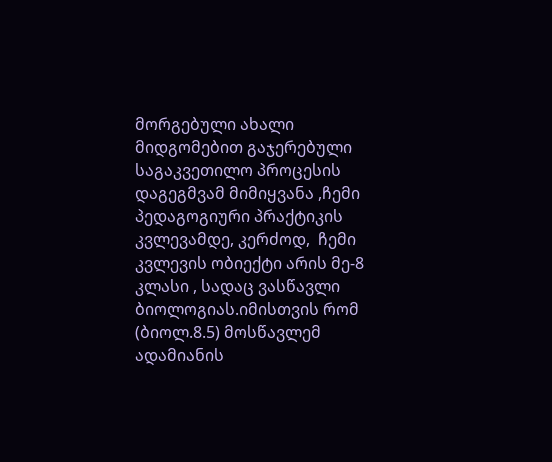მორგებული ახალი მიდგომებით გაჯერებული საგაკვეთილო პროცესის დაგეგმვამ მიმიყვანა ,ჩემი პედაგოგიური პრაქტიკის კვლევამდე, კერძოდ,  ჩემი კვლევის ობიექტი არის მე-8 კლასი , სადაც ვასწავლი ბიოლოგიას.იმისთვის რომ (ბიოლ.8.5) მოსწავლემ ადამიანის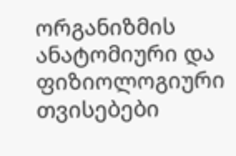ორგანიზმის ანატომიური და ფიზიოლოგიური თვისებები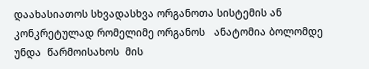დაახასიათოს სხვადასხვა ორგანოთა სისტემის ან კონკრეტულად რომელიმე ორგანოს   ანატომია ბოლომდე  უნდა  წარმოისახოს  მის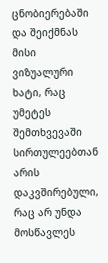ცნობიერებაში   და შეიქმნას მისი ვიზუალური ხატი, რაც უმეტეს შემთხვევაში სირთულეებთან არის დაკვშირებული, რაც არ უნდა მოსწავლეს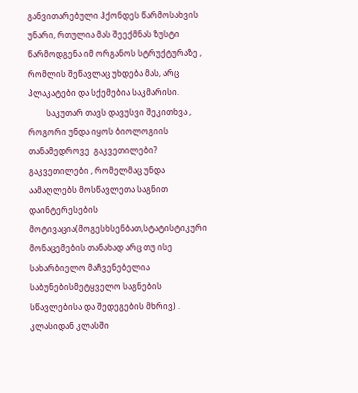განვითარებული ჰქონდეს წარმოსახვის უნარი, რთულია მას შეექმნას ზუსტი  წარმოდგენა იმ ორგანოს სტრუქტურაზე , რომლის შეწავლაც უხდება მას, არც პლაკატები და სქემებია საკმარისი.
         საკუთარ თავს დავუსვი შეკითხვა , როგორი უნდა იყოს ბიოლოგიის  თანამედროვე  გაკვეთილები? გაკვეთილები , რომელმაც უნდა აამაღლებს მოსწავლეთა საგნით დაინტერესების მოტივაცია(მოგესხსენბათ,სტატისტიკური მონაცემების თანახად არც თუ ისე სახარბიელო მაჩვენებელია საბუნებისმეტყველო საგნების სწავლებისა და შედეგების მხრივ) . კლასიდან კლასში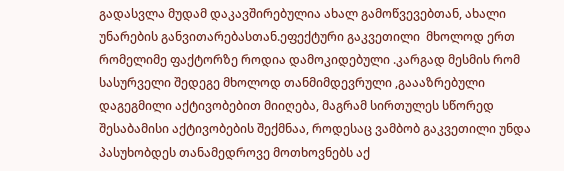გადასვლა მუდამ დაკავშირებულია ახალ გამოწვევებთან, ახალი უნარების განვითარებასთან.ეფექტური გაკვეთილი  მხოლოდ ერთ რომელიმე ფაქტორზე როდია დამოკიდებული .კარგად მესმის რომ სასურველი შედეგე მხოლოდ თანმიმდევრული ,გაააზრებული დაგეგმილი აქტივობებით მიიღება, მაგრამ სირთულეს სწორედ შესაბამისი აქტივობების შექმნაა, როდესაც ვამბობ გაკვეთილი უნდა პასუხობდეს თანამედროვე მოთხოვნებს აქ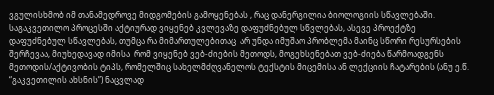ვგულისხმობ იმ თანამედროვე მიდგომების გამოყენებას , რაც დანერგილია ბიოლოგიის სწავლებაში. საგაკვეთილო პროცესში აქტიურად ვიყენებ კვლევაზე დაფუძნებულ სწვლებას, ასევე პროექტზე დაფუძნებულ სწავლებას, თუმცა რა მიმართულებითაც  არ უნდა იმუშაო პრობლემა მაინც სწორი რესურსების შერჩევაა, მიუხედავად იმისა  რომ ვიყენებ ვებ-ძიების მეთოდს, მოგეხსენებათ ვებ-ძიება წარმოადგენს მეთოდის/აქტივობის ტიპს, რომელშიც სახელმძღვანელოს ტექსტის მიცემისა ან ლექციის ჩატარების (ანუ ე.წ. “გაკვეთილის ახსნის”) ნაცვლად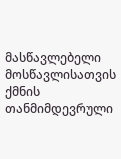მასწავლებელი მოსწავლისათვის ქმნის თანმიმდევრული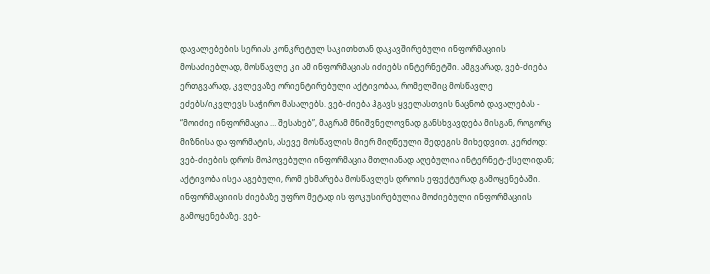დავალებების სერიას კონკრეტულ საკითხთან დაკავშირებული ინფორმაციის მოსაძიებლად, მოსწავლე კი ამ ინფორმაციას იძიებს ინტერნეტში. ამგვარად, ვებ-ძიება ერთგვარად, კვლევაზე ორიენტირებული აქტივობაა, რომელშიც მოსწავლე ეძებს/იკვლევს საჭირო მასალებს. ვებ-ძიება ჰგავს ყველასთვის ნაცნობ დავალებას - “მოიძიე ინფორმაცია … შესახებ”, მაგრამ მნიშვნელოვნად განსხვავდება მისგან, როგორც მიზნისა და ფორმატის, ასევე მოსწავლის მიერ მიღწეული შედეგის მიხედვით. კერძოდ: ვებ-ძიების დროს მოპოვებული ინფორმაცია მთლიანად აღებულია ინტერნეტ-ქსელიდან; აქტივობა ისეა აგებული, რომ ეხმარება მოსწავლეს დროის ეფექტურად გამოყენებაში. ინფორმაციიის ძიებაზე უფრო მეტად ის ფოკუსირებულია მოძიებული ინფორმაციის გამოყენებაზე. ვებ-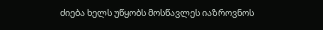ძიება ხელს უწყობს მოსწავლეს იაზროვნოს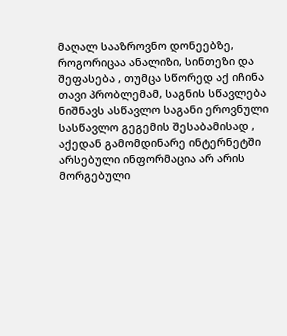მაღალ სააზროვნო დონეებზე, როგორიცაა ანალიზი, სინთეზი და შეფასება , თუმცა სწორედ აქ იჩინა თავი პრობლემამ, საგნის სწავლება ნიშნავს ასწავლო საგანი ეროვნული სასწავლო გეგემის შესაბამისად , აქედან გამომდინარე ინტერნეტში არსებული ინფორმაცია არ არის მორგებული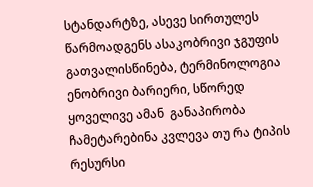სტანდარტზე, ასევე სირთულეს წარმოადგენს ასაკობრივი ჯგუფის  გათვალისწინება, ტერმინოლოგია ენობრივი ბარიერი, სწორედ ყოველივე ამან  განაპირობა ჩამეტარებინა კვლევა თუ რა ტიპის რესურსი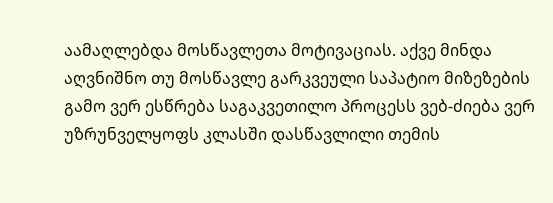აამაღლებდა მოსწავლეთა მოტივაციას. აქვე მინდა აღვნიშნო თუ მოსწავლე გარკვეული საპატიო მიზეზების გამო ვერ ესწრება საგაკვეთილო პროცესს ვებ-ძიება ვერ უზრუნველყოფს კლასში დასწავლილი თემის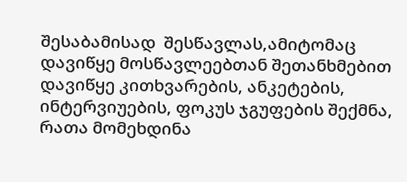შესაბამისად  შესწავლას,ამიტომაც  დავიწყე მოსწავლეებთან შეთანხმებით  დავიწყე კითხვარების, ანკეტების, ინტერვიუების, ფოკუს ჯგუფების შექმნა, რათა მომეხდინა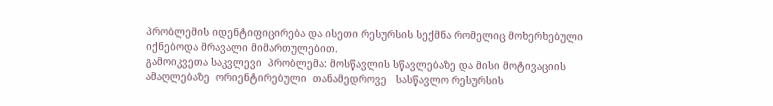პრობლემის იდენტიფიცირება და ისეთი რესურსის სექმნა რომელიც მოხერხებული იქნებოდა მრავალი მიმართულებით.
გამოიკვეთა საკვლევი  პრობლემა: მოსწავლის სწავლებაზე და მისი მოტივაციის ამაღლებაზე  ორიენტირებული  თანამედროვე   სასწავლო რესურსის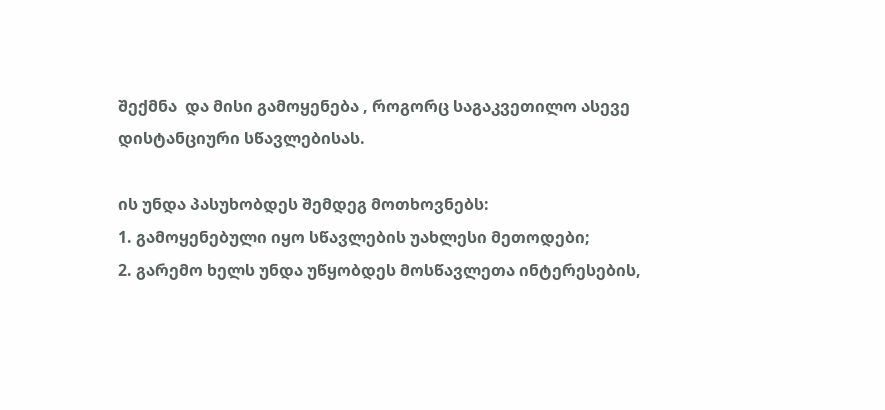შექმნა  და მისი გამოყენება , როგორც საგაკვეთილო ასევე   დისტანციური სწავლებისას.

ის უნდა პასუხობდეს შემდეგ მოთხოვნებს:
1. გამოყენებული იყო სწავლების უახლესი მეთოდები;
2. გარემო ხელს უნდა უწყობდეს მოსწავლეთა ინტერესების,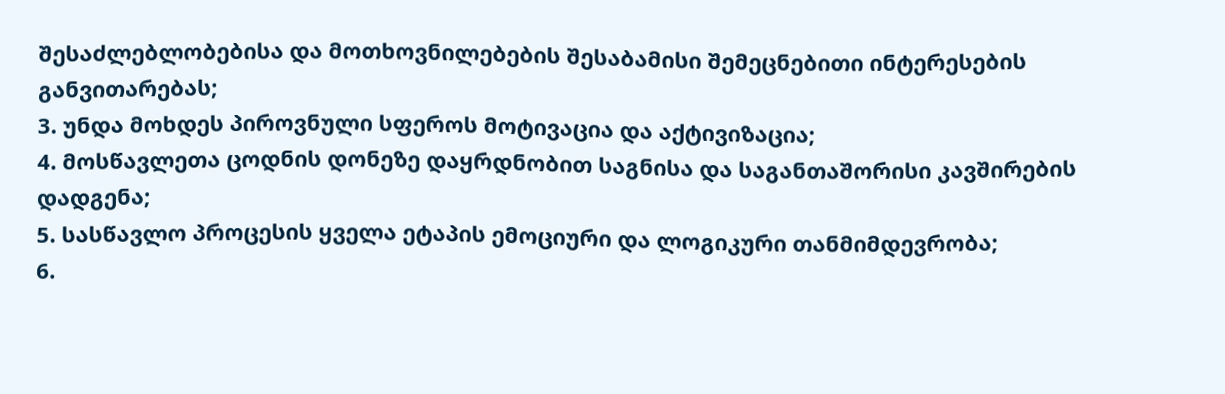შესაძლებლობებისა და მოთხოვნილებების შესაბამისი შემეცნებითი ინტერესების განვითარებას;
3. უნდა მოხდეს პიროვნული სფეროს მოტივაცია და აქტივიზაცია;
4. მოსწავლეთა ცოდნის დონეზე დაყრდნობით საგნისა და საგანთაშორისი კავშირების დადგენა;
5. სასწავლო პროცესის ყველა ეტაპის ემოციური და ლოგიკური თანმიმდევრობა;
6.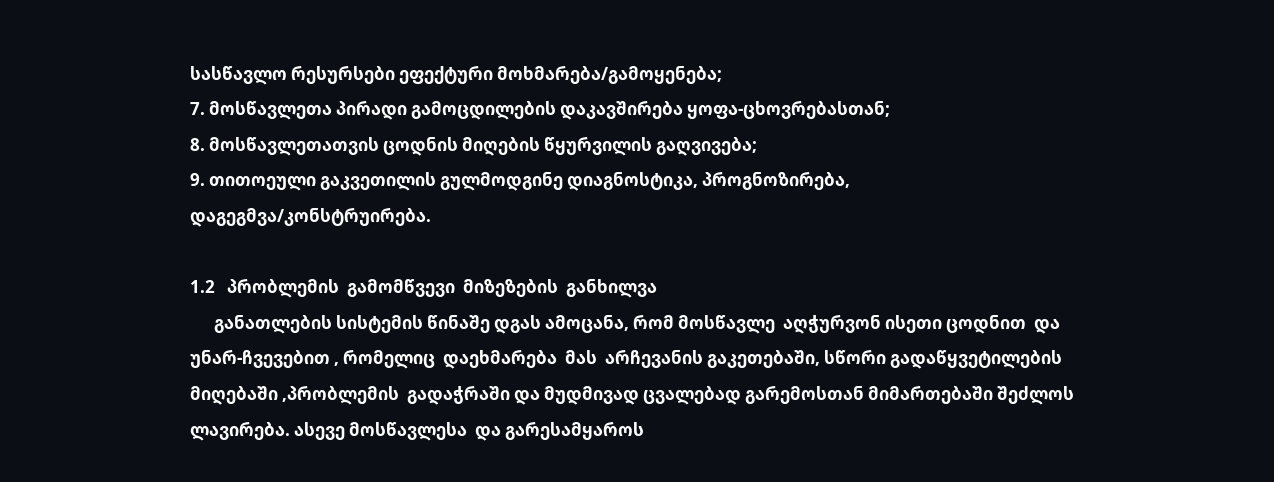სასწავლო რესურსები ეფექტური მოხმარება/გამოყენება;
7. მოსწავლეთა პირადი გამოცდილების დაკავშირება ყოფა-ცხოვრებასთან;
8. მოსწავლეთათვის ცოდნის მიღების წყურვილის გაღვივება;
9. თითოეული გაკვეთილის გულმოდგინე დიაგნოსტიკა, პროგნოზირება, დაგეგმვა/კონსტრუირება.

1.2   პრობლემის  გამომწვევი  მიზეზების  განხილვა
      განათლების სისტემის წინაშე დგას ამოცანა, რომ მოსწავლე  აღჭურვონ ისეთი ცოდნით  და უნარ-ჩვევებით , რომელიც  დაეხმარება  მას  არჩევანის გაკეთებაში, სწორი გადაწყვეტილების მიღებაში ,პრობლემის  გადაჭრაში და მუდმივად ცვალებად გარემოსთან მიმართებაში შეძლოს ლავირება. ასევე მოსწავლესა  და გარესამყაროს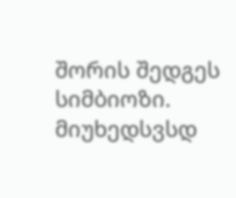შორის შედგეს სიმბიოზი. მიუხედსვსდ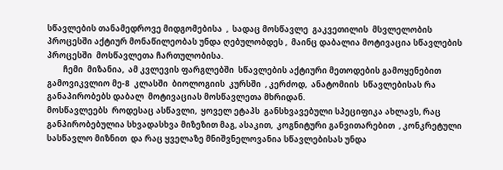სწავლების თანამედროვე მიდგომებისა  ,  სადაც მოსწავლე  გაკვეთილის  მსვლელობის პროცესში აქტიურ მონაწილეობას უნდა ღებულობდეს ,  მაინც დაბალია მოტივაცია სწავლების პროცესში  მოსწავლეთა ჩართულობისა.
        ჩემი  მიზანია,  ამ კვლევის ფარგლებში  სწავლების აქტიური მეთოდების გამოყენებით გამოვიკვლიო მე-8  კლასში  ბიოლოგიის  კურსში  , კერძოდ,  ანატომიის  სწავლებისას რა განაპირობებს დაბალ  მოტივაციას მოსწავლეთა მხრიდან.
მოსწავლეებს  როდესაც ასწავლი,  ყოველ ეტაპს  განსხვავებული სპეციფიკა ახლავს, რაც განპირობებულია სხვადასხვა მიზეზით მაგ, ასაკით,  კოგნიტური განვითარებით  , კონკრეტული სასწავლო მიზნით  და რაც ყველაზე მნიშვნელოვანია სწავლებისას უნდა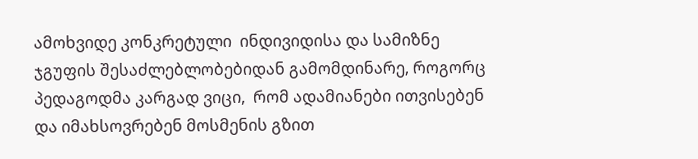ამოხვიდე კონკრეტული  ინდივიდისა და სამიზნე ჯგუფის შესაძლებლობებიდან გამომდინარე, როგორც პედაგოდმა კარგად ვიცი,  რომ ადამიანები ითვისებენ და იმახსოვრებენ მოსმენის გზით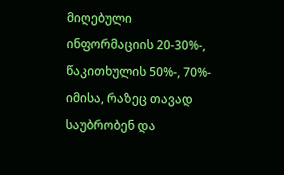მიღებული ინფორმაციის 20-30%-, წაკითხულის 50%-, 70%- იმისა, რაზეც თავად საუბრობენ და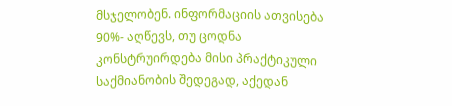მსჯელობენ. ინფორმაციის ათვისება 90%- აღწევს, თუ ცოდნა კონსტრუირდება მისი პრაქტიკული საქმიანობის შედეგად, აქედან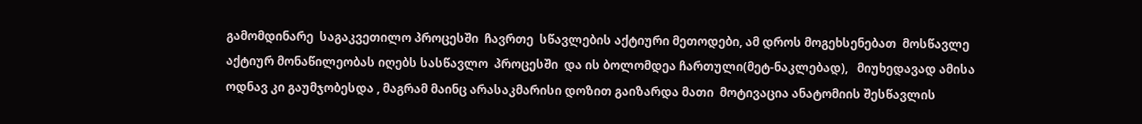გამომდინარე  საგაკვეთილო პროცესში  ჩავრთე  სწავლების აქტიური მეთოდები, ამ დროს მოგეხსენებათ  მოსწავლე აქტიურ მონაწილეობას იღებს სასწავლო  პროცესში  და ის ბოლომდეა ჩართული(მეტ-ნაკლებად),   მიუხედავად ამისა ოდნავ კი გაუმჯობესდა , მაგრამ მაინც არასაკმარისი დოზით გაიზარდა მათი  მოტივაცია ანატომიის შესწავლის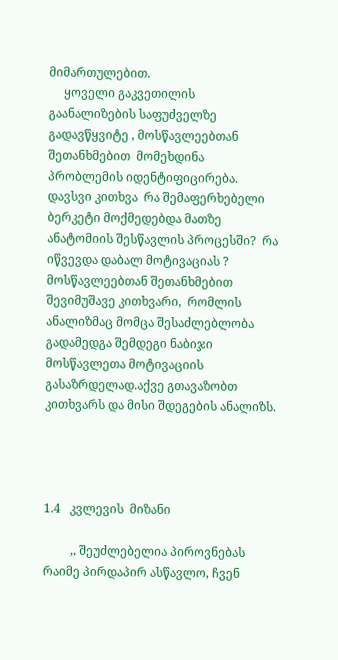მიმართულებით.
     ყოველი გაკვეთილის გაანალიზების საფუძველზე გადავწყვიტე , მოსწავლეებთან შეთანხმებით  მომეხდინა პრობლემის იდენტიფიცირება. დავსვი კითხვა  რა შემაფერხებელი ბერკეტი მოქმედებდა მათზე ანატომიის შესწავლის პროცესში?  რა იწვევდა დაბალ მოტივაციას ? მოსწავლეებთან შეთანხმებით  შევიმუშავე კითხვარი,  რომლის  ანალიზმაც მომცა შესაძლებლობა გადამედგა შემდეგი ნაბიჯი მოსწავლეთა მოტივაციის გასაზრდელად.აქვე გთავაზობთ  კითხვარს და მისი შდეგების ანალიზს.




1.4   კვლევის  მიზანი

         ,, შეუძლებელია პიროვნებას რაიმე პირდაპირ ასწავლო, ჩვენ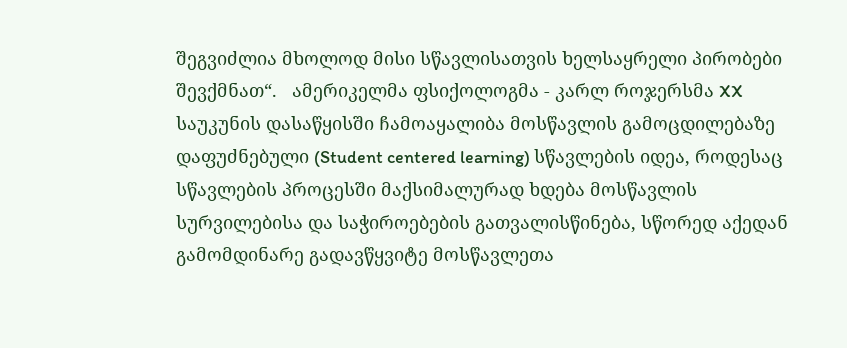შეგვიძლია მხოლოდ მისი სწავლისათვის ხელსაყრელი პირობები შევქმნათ“.   ამერიკელმა ფსიქოლოგმა - კარლ როჯერსმა XX საუკუნის დასაწყისში ჩამოაყალიბა მოსწავლის გამოცდილებაზე დაფუძნებული (Student centered learning) სწავლების იდეა, როდესაც სწავლების პროცესში მაქსიმალურად ხდება მოსწავლის სურვილებისა და საჭიროებების გათვალისწინება, სწორედ აქედან გამომდინარე გადავწყვიტე მოსწავლეთა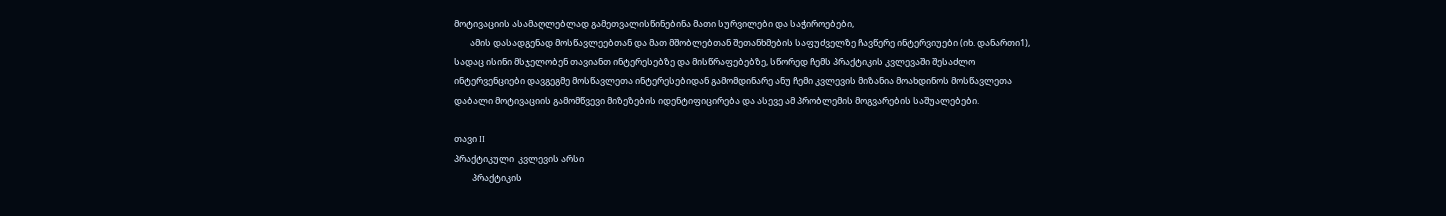მოტივაციის ასამაღლებლად გამეთვალისწინებინა მათი სურვილები და საჭიროებები,
        ამის დასადგენად მოსწავლეებთან და მათ მშობლებთან შეთანხმების საფუძველზე ჩავწერე ინტერვიუები (იხ. დანართი1), სადაც ისინი მსჯელობენ თავიანთ ინტერესებზე და მისწრაფებებზე, სწორედ ჩემს პრაქტიკის კვლევაში შესაძლო ინტერვენციები დავგეგმე მოსწავლეთა ინტერესებიდან გამომდინარე ანუ ჩემი კვლევის მიზანია მოახდინოს მოსწავლეთა დაბალი მოტივაციის გამომწვევი მიზეზების იდენტიფიცირება და ასევე ამ პრობლემის მოგვარების საშუალებები.

თავი II
პრაქტიკული  კვლევის არსი
         პრაქტიკის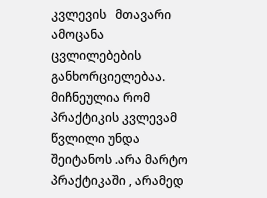კვლევის   მთავარი    ამოცანა  ცვლილებების  განხორციელებაა. მიჩნეულია რომ პრაქტიკის კვლევამ  წვლილი უნდა შეიტანოს .არა მარტო  პრაქტიკაში , არამედ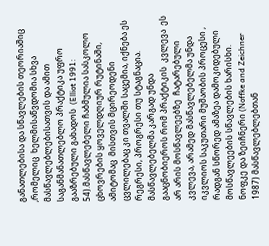განათლებისა და სწავლების თეორიაშიც ,რომელიც  ხელმისაწვდომია სხვა მასწავლებლებისათვის და ამით საგანმანათლებლო პრაქტიკა უფრო გააზრებული გახადოს  (Elliot 1991: 54).მასწავლებელი ჩაბმულია სასკოლო ცხოვრების ყოველდღიურ რუტინაში, ამიტომაც  მისთვის მცირეოდენი ცვლილებაც კი თვალში საცემია, იქნება ეს რეგრესი, პროგრესი თუ სტაგნაცია. მასწავლებელმა კარგად უნდა გააცნობიეროს რომ პრაქტიკის  კვლევა  ეს არ არის მოსწავლეებზე  ჩატარებული  კვლევა, არამედ მასწავლებელმა უნდა იკვლიოს საკუთარი მუშაობის პროცესი , რადგან სწორედ ამაზეა დამოკიდებული  მოსწავლეების სწავლების ხარისხი.
ნოფკე და ზეიჩნერი (Noffke and Zeichner 1987) მასწავლებლებთან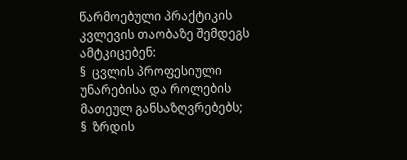წარმოებული პრაქტიკის კვლევის თაობაზე შემდეგს ამტკიცებენ:
§  ცვლის პროფესიული უნარებისა და როლების მათეულ განსაზღვრებებს;
§  ზრდის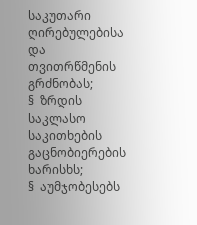საკუთარი ღირებულებისა და თვითრწმენის გრძნობას;
§  ზრდის საკლასო საკითხების გაცნობიერების ხარისხს;
§  აუმჯობესებს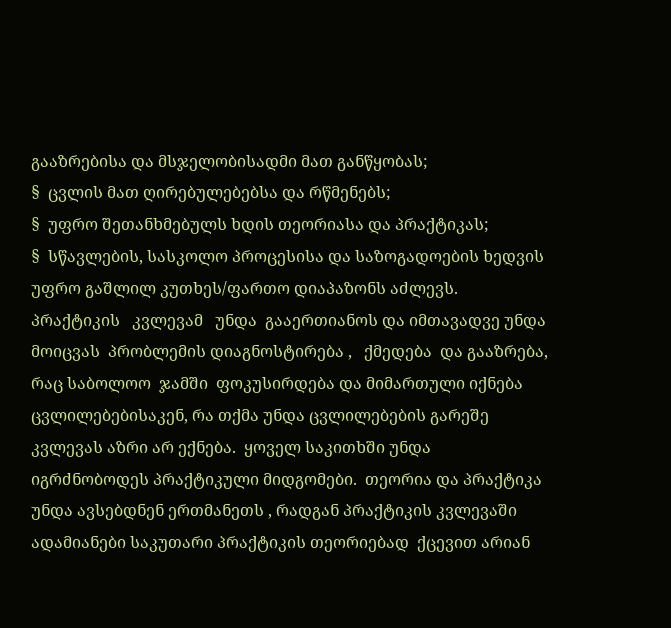გააზრებისა და მსჯელობისადმი მათ განწყობას;
§  ცვლის მათ ღირებულებებსა და რწმენებს;
§  უფრო შეთანხმებულს ხდის თეორიასა და პრაქტიკას;
§  სწავლების, სასკოლო პროცესისა და საზოგადოების ხედვის უფრო გაშლილ კუთხეს/ფართო დიაპაზონს აძლევს.
პრაქტიკის   კვლევამ   უნდა  გააერთიანოს და იმთავადვე უნდა მოიცვას  პრობლემის დიაგნოსტირება ,   ქმედება  და გააზრება, რაც საბოლოო  ჯამში  ფოკუსირდება და მიმართული იქნება ცვლილებებისაკენ, რა თქმა უნდა ცვლილებების გარეშე  კვლევას აზრი არ ექნება.  ყოველ საკითხში უნდა იგრძნობოდეს პრაქტიკული მიდგომები.  თეორია და პრაქტიკა უნდა ავსებდნენ ერთმანეთს , რადგან პრაქტიკის კვლევაში ადამიანები საკუთარი პრაქტიკის თეორიებად  ქცევით არიან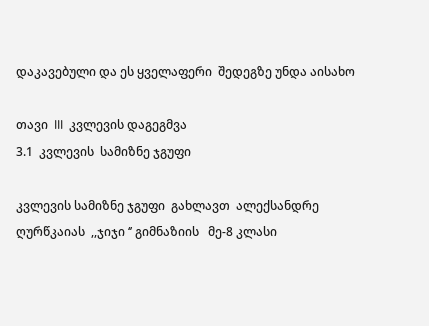დაკავებული და ეს ყველაფერი  შედეგზე უნდა აისახო

თავი  III  კვლევის დაგეგმვა
3.1  კვლევის  სამიზნე ჯგუფი

კვლევის სამიზნე ჯგუფი  გახლავთ  ალექსანდრე ღურწკაიას  ,,ჯიჯი ‘’ გიმნაზიის   მე-8 კლასი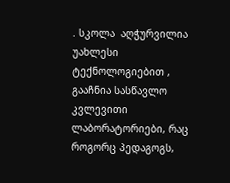. სკოლა  აღჭურვილია  უახლესი ტექნოლოგიებით , გააჩნია სასწავლო კვლევითი ლაბორატორიები, რაც    როგორც პედაგოგს,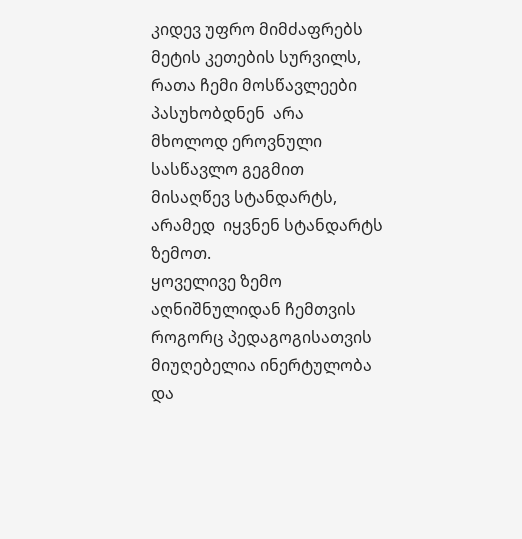კიდევ უფრო მიმძაფრებს მეტის კეთების სურვილს, რათა ჩემი მოსწავლეები პასუხობდნენ  არა მხოლოდ ეროვნული სასწავლო გეგმით მისაღწევ სტანდარტს, არამედ  იყვნენ სტანდარტს ზემოთ.
ყოველივე ზემო აღნიშნულიდან ჩემთვის როგორც პედაგოგისათვის მიუღებელია ინერტულობა და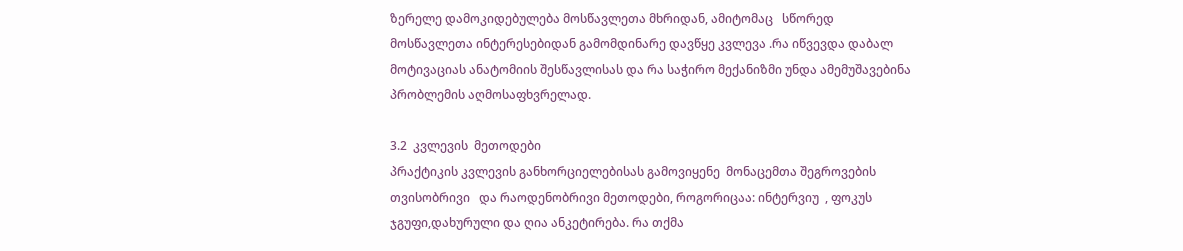ზერელე დამოკიდებულება მოსწავლეთა მხრიდან, ამიტომაც   სწორედ მოსწავლეთა ინტერესებიდან გამომდინარე დავწყე კვლევა .რა იწვევდა დაბალ მოტივაციას ანატომიის შესწავლისას და რა საჭირო მექანიზმი უნდა ამემუშავებინა პრობლემის აღმოსაფხვრელად.

3.2  კვლევის  მეთოდები
პრაქტიკის კვლევის განხორციელებისას გამოვიყენე  მონაცემთა შეგროვების თვისობრივი   და რაოდენობრივი მეთოდები, როგორიცაა: ინტერვიუ  , ფოკუს ჯგუფი,დახურული და ღია ანკეტირება. რა თქმა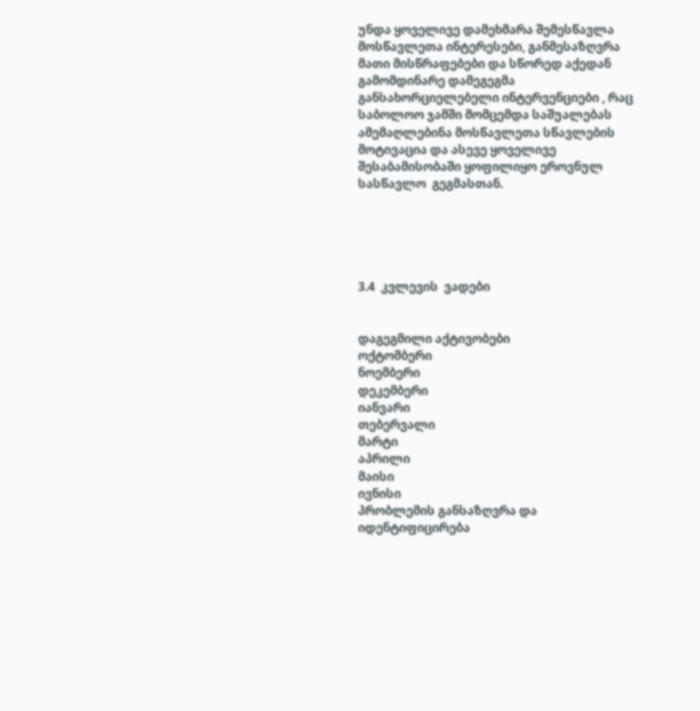უნდა ყოველივე დამეხმარა შემესწავლა მოსწავლეთა ინტერესები, განმესაზღვრა მათი მისწრაფებები და სწორედ აქედან გამომდინარე დამეგეგმა განსახორციელებელი ინტერვენციები , რაც საბოლოო ჯამში მომცემდა საშუალებას ამემაღლებინა მოსწავლეთა სწავლების მოტივაცია და ასევე ყოველივე შესაბამისობაში ყოფილიყო ეროვნულ სასწავლო  გეგმასთან.





3.4  კვლევის  ვადები


დაგეგმილი აქტივობები
ოქტომბერი
ნოემბერი
დეკემბერი
იანვარი
თებერვალი
მარტი
აპრილი
მაისი
ივნისი
პრობლემის განსაზღვრა და იდენტიფიცირება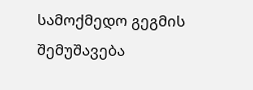სამოქმედო გეგმის შემუშავება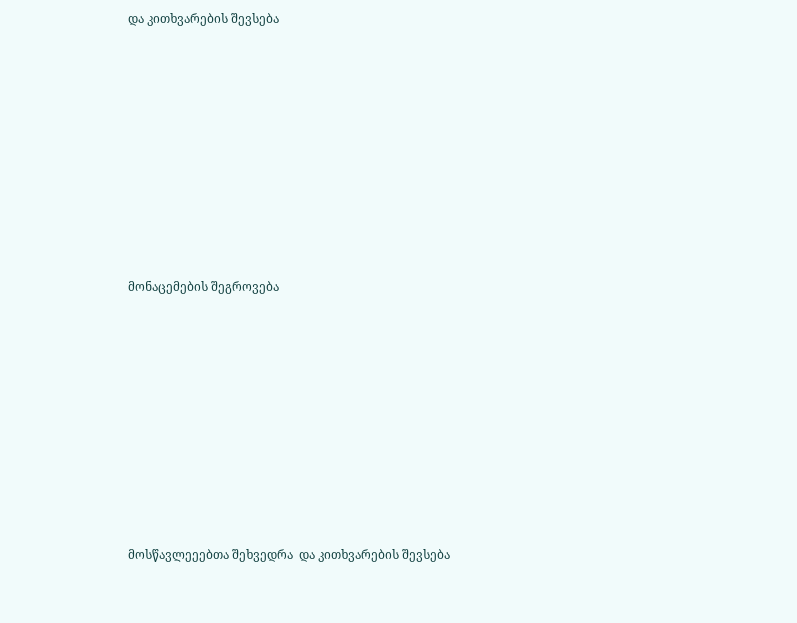და კითხვარების შევსება









მონაცემების შეგროვება









მოსწავლეეებთა შეხვედრა  და კითხვარების შევსება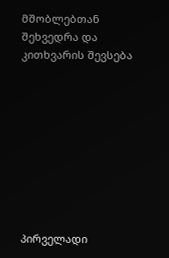მშობლებთან შეხვედრა და კითხვარის შევსება









პირველადი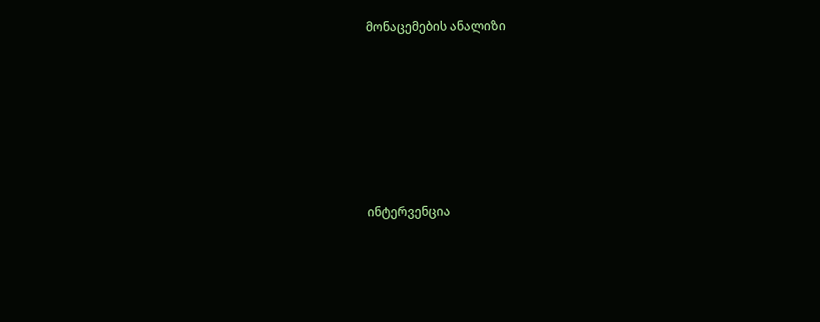მონაცემების ანალიზი









ინტერვენცია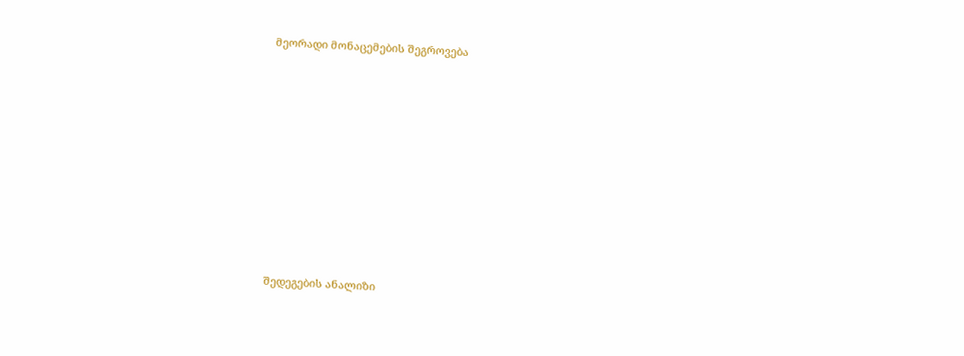მეორადი მონაცემების შეგროვება









შედეგების ანალიზი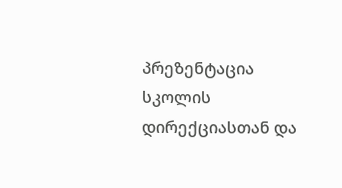პრეზენტაცია სკოლის დირექციასთან და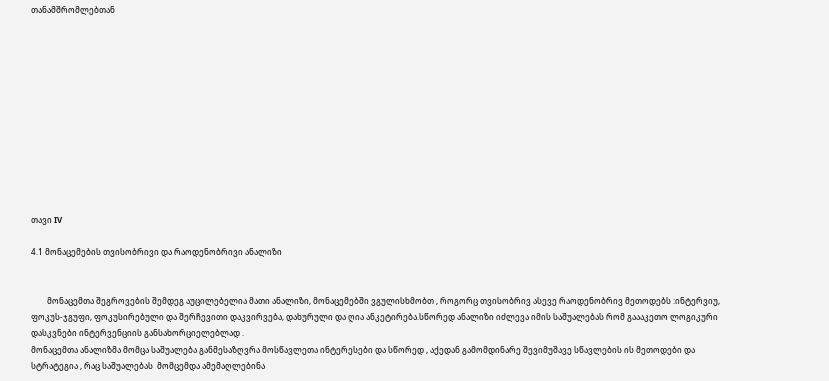თანამშრომლებთან












თავი IV

4.1 მონაცემების თვისობრივი და რაოდენობრივი ანალიზი


        მონაცემთა შეგროვების შემდეგ აუცილებელია მათი ანალიზი, მონაცემებში ვგულისხმობთ , როგორც თვისობრივ ასევე რაოდენობრივ მეთოდებს :ინტერვიუ, ფოკუს-ჯგუფი, ფოკუსირებული და შერჩევითი დაკვირვება, დახურული და ღია ანკეტირება.სწორედ ანალიზი იძლევა იმის საშუალებას რომ გაააკეთო ლოგიკური დასკვნები ინტერვენციის განსახორციელებლად .
მონაცემთა ანალიზმა მომცა საშუალება განმესაზღვრა მოსწავლეთა ინტერესები და სწორედ , აქედან გამომდინარე შევიმუშავე სწავლების ის მეთოდები და სტრატეგია , რაც საშუალებას  მომცემდა ამემაღლებინა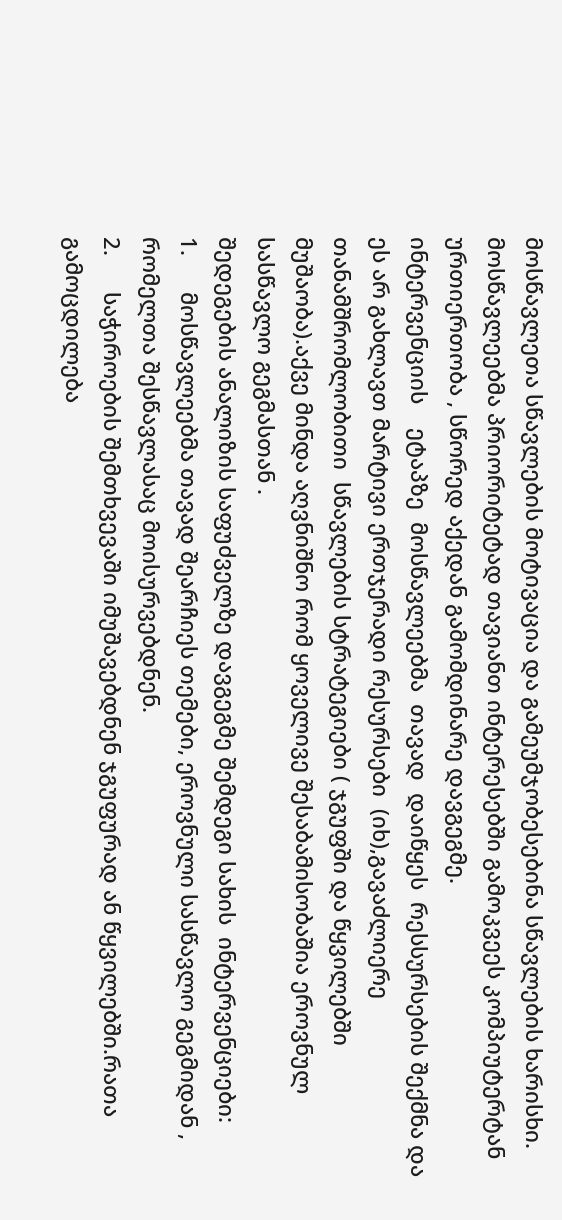მოსწავლეთა სწავლების მოტივაცია და გამეუმჯობესებინა სწავლების ხარისხი.
მოსწავლეებმა პრიორიტეტად თავიანთ ინტერესებში გამოკვეეს კომპიუტერტან ურთიერთობა , სწორედ აქედან გამომდინარე დავგეგმე.
ინტერვენციის    ეტაპზე  მოსწავლეებმა  თავად  დაიწყეს  რესსურსების შექმნა და ეს არ გახლავთ მარტივი ერთჯერადი რესურსები  (იხ),გავაძლიერე თანამშრომლობითი  სწავლების სტრატეგიები ( ჯგუფში და წყვილებში მუშაობა).აქვე მინდა აღვნიშნო რომ ყოველივე შესაბამისობაშია ეროვნულ სასწავლო გეგმასთან .
შედეგების ანალიზის საფუძველზე დავგეგმე შემდეგი სახის  ინტერვენციები:
1.      მოსწავლეებმა თავად შეარჩიეს თემები, ეროვნული სასწავლო გეგმიდან ,  რომელთა შესწავლასაც მოისურვებდნენ.
2.      საჭიროების შემთხვევაში იმუშავებდნენ ჯგუფურად ან წყვილებში.რათა გამოცდილება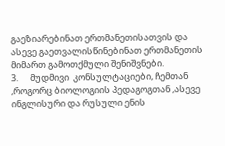გაეზიარებინათ ერთმანეთისათვის და ასევე გაეთვალისწინებინათ ერთმანეთის მიმართ გამოთქმული შენიშვნები.
3.      მუდმივი  კონსულტაციები, ჩემთან ,როგორც ბიოლოგიის პედაგოგთან ,ასევე  ინგლისური და რუსული ენის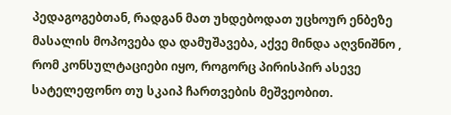პედაგოგებთან, რადგან მათ უხდებოდათ უცხოურ ენბეზე  მასალის მოპოვება და დამუშავება, აქვე მინდა აღვნიშნო , რომ კონსულტაციები იყო, როგორც პირისპირ ასევე  სატელეფონო თუ სკაიპ ჩართვების მეშვეობით.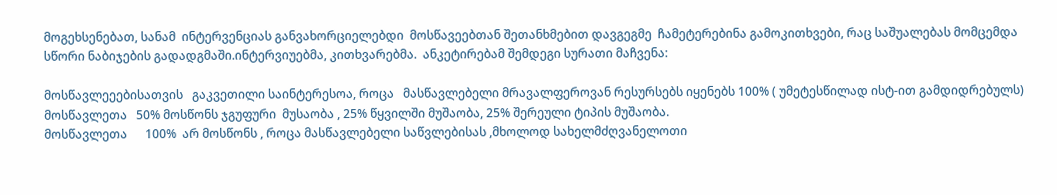მოგეხსენებათ, სანამ  ინტერვენციას განვახორციელებდი  მოსწავეებთან შეთანხმებით დავგეგმე  ჩამეტერებინა გამოკითხვები, რაც საშუალებას მომცემდა სწორი ნაბიჯების გადადგმაში.ინტერვიუებმა, კითხვარებმა.  ანკეტირებამ შემდეგი სურათი მაჩვენა:

მოსწავლეეებისათვის   გაკვეთილი საინტერესოა, როცა   მასწავლებელი მრავალფეროვან რესურსებს იყენებს 100% ( უმეტესწილად ისტ-ით გამდიდრებულს)
მოსწავლეთა   50% მოსწონს ჯგუფური  მუსაობა , 25% წყვილში მუშაობა, 25% შერეული ტიპის მუშაობა.
მოსწავლეთა      100%  არ მოსწონს , როცა მასწავლებელი საწვლებისას ,მხოლოდ სახელმძღვანელოთი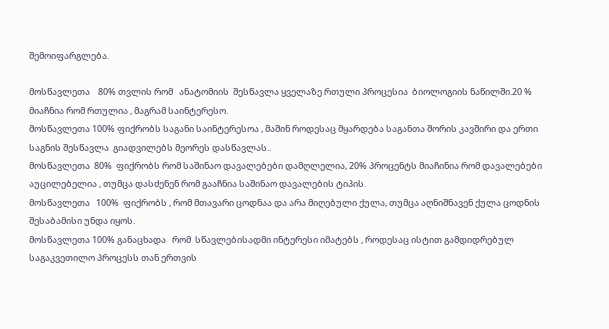შემოიფარგლება.

მოსწავლეთა    80% თვლის რომ   ანატომიის  შესწავლა ყველაზე რთული პროცესია  ბიოლოგიის ნაწილში.20 % მიაჩნია რომ რთულია , მაგრამ საინტერესო.
მოსწავლეთა 100% ფიქრობს საგანი საინტერესოა , მაშინ როდესაც მყარდება საგანთა შორის კავშირი და ერთი საგნის შესწავლა  გიადვილებს მეორეს დასწავლას..
მოსწავლეთა  80%  ფიქრობს რომ საშინაო დავალებები დამღლელია, 20% პროცენტს მიაჩინია რომ დავალებები აუცილებელია , თუმცა დასძენენ რომ გააჩნია საშინაო დავალების ტიპის.
მოსწავლეთა   100%  ფიქრობს , რომ მთავარი ცოდნაა და არა მიღებული ქულა, თუმცა აღნიშნავენ ქულა ცოდნის შესაბამისი უნდა იყოს.
მოსწავლეთა 100% განაცხადა   რომ  სწავლებისადმი ინტერესი იმატებს , როდესაც ისტით გამდიდრებულ საგაკვეთილო პროცესს თან ერთვის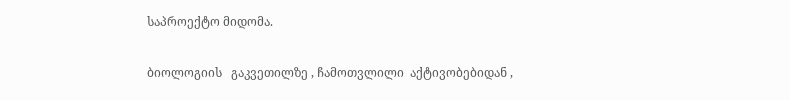საპროექტო მიდომა.

ბიოლოგიის   გაკვეთილზე , ჩამოთვლილი  აქტივობებიდან ,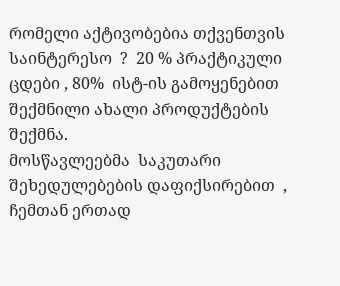რომელი აქტივობებია თქვენთვის საინტერესო  ?  20 % პრაქტიკული ცდები , 80%  ისტ-ის გამოყენებით  შექმნილი ახალი პროდუქტების შექმნა.
მოსწავლეებმა  საკუთარი  შეხედულებების დაფიქსირებით  , ჩემთან ერთად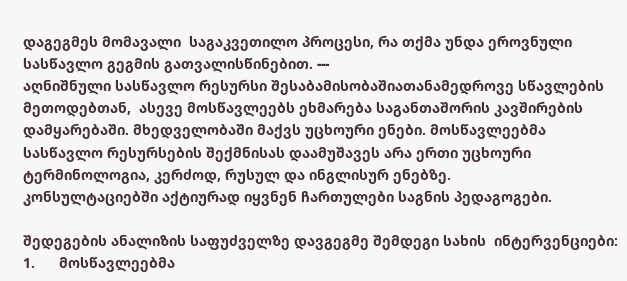დაგეგმეს მომავალი  საგაკვეთილო პროცესი, რა თქმა უნდა ეროვნული სასწავლო გეგმის გათვალისწინებით. ---
აღნიშნული სასწავლო რესურსი შესაბამისობაშიათანამედროვე სწავლების მეთოდებთან,  ასევე მოსწავლეებს ეხმარება საგანთაშორის კავშირების დამყარებაში. მხედველობაში მაქვს უცხოური ენები. მოსწავლეებმა სასწავლო რესურსების შექმნისას დაამუშავეს არა ერთი უცხოური ტერმინოლოგია, კერძოდ, რუსულ და ინგლისურ ენებზე.
კონსულტაციებში აქტიურად იყვნენ ჩართულები საგნის პედაგოგები.

შედეგების ანალიზის საფუძველზე დავგეგმე შემდეგი სახის  ინტერვენციები:
1.      მოსწავლეებმა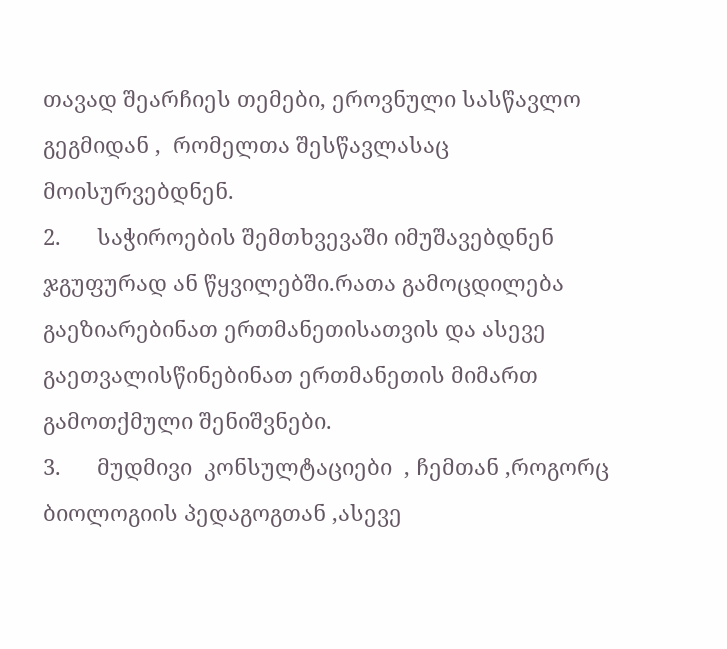თავად შეარჩიეს თემები, ეროვნული სასწავლო გეგმიდან ,  რომელთა შესწავლასაც მოისურვებდნენ.
2.      საჭიროების შემთხვევაში იმუშავებდნენ ჯგუფურად ან წყვილებში.რათა გამოცდილება გაეზიარებინათ ერთმანეთისათვის და ასევე გაეთვალისწინებინათ ერთმანეთის მიმართ გამოთქმული შენიშვნები.
3.      მუდმივი  კონსულტაციები  , ჩემთან ,როგორც ბიოლოგიის პედაგოგთან ,ასევე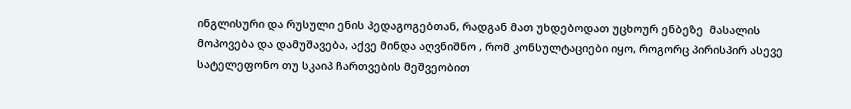ინგლისური და რუსული ენის პედაგოგებთან, რადგან მათ უხდებოდათ უცხოურ ენბეზე  მასალის მოპოვება და დამუშავება, აქვე მინდა აღვნიშნო , რომ კონსულტაციები იყო, როგორც პირისპირ ასევე  სატელეფონო თუ სკაიპ ჩართვების მეშვეობით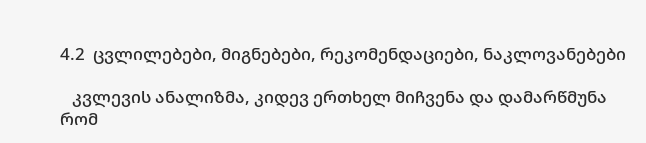4.2  ცვლილებები, მიგნებები, რეკომენდაციები, ნაკლოვანებები

   კვლევის ანალიზმა, კიდევ ერთხელ მიჩვენა და დამარწმუნა რომ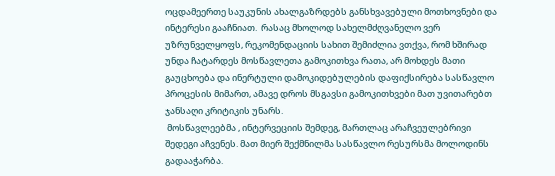ოცდამეერთე საუკუნის ახალგაზრდებს განსხვავებული მოთხოვნები და ინტერესი გააჩნიათ.  რასაც მხოლოდ სახელმძღვანელო ვერ უზრუნველყოფს, რეკომენდაციის სახით შემიძლია ვთქვა, რომ ხშირად უნდა ჩატარდეს მოსწავლეთა გამოკითხვა რათა, არ მოხდეს მათი გაუცხოება და ინერტული დამოკიდებულების დაფიქსირება სასწავლო პროცესის მიმართ, ამავე დროს მსგავსი გამოკითხვები მათ უვითარებთ ჯანსაღი კრიტიკის უნარს.
 მოსწავლეებმა , ინტერვეციის შემდეგ, მართლაც არაჩვეულებრივი შედეგი აჩვენეს. მათ მიერ შექმნილმა სასწავლო რესურსმა მოლოდინს გადააჭარბა.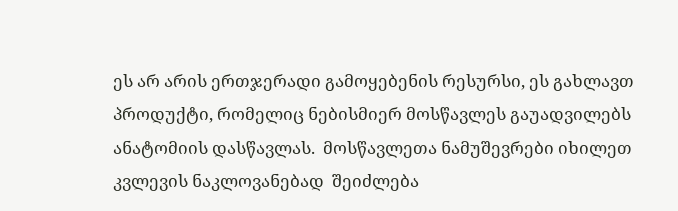ეს არ არის ერთჯერადი გამოყებენის რესურსი, ეს გახლავთ პროდუქტი, რომელიც ნებისმიერ მოსწავლეს გაუადვილებს ანატომიის დასწავლას.  მოსწავლეთა ნამუშევრები იხილეთ კვლევის ნაკლოვანებად  შეიძლება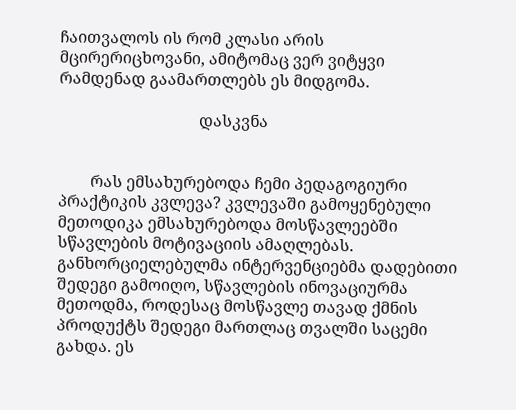ჩაითვალოს ის რომ კლასი არის მცირერიცხოვანი, ამიტომაც ვერ ვიტყვი რამდენად გაამართლებს ეს მიდგომა.

                                   დასკვნა


        რას ემსახურებოდა ჩემი პედაგოგიური პრაქტიკის კვლევა? კვლევაში გამოყენებული მეთოდიკა ემსახურებოდა მოსწავლეებში სწავლების მოტივაციის ამაღლებას. განხორციელებულმა ინტერვენციებმა დადებითი შედეგი გამოიღო, სწავლების ინოვაციურმა მეთოდმა, როდესაც მოსწავლე თავად ქმნის პროდუქტს შედეგი მართლაც თვალში საცემი გახდა. ეს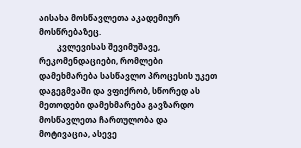აისახა მოსწავლეთა აკადემიურ მოსწრებაზეც.
         კვლევისას შევიმუშავე, რეკომენდაციები, რომლები დამეხმარება სასწავლო პროცესის უკეთ დაგეგმვაში და ვფიქრობ, სწორედ ას მეთოდები დამეხმარება გავზარდო მოსწავლეთა ჩართულობა და მოტივაცია, ასევე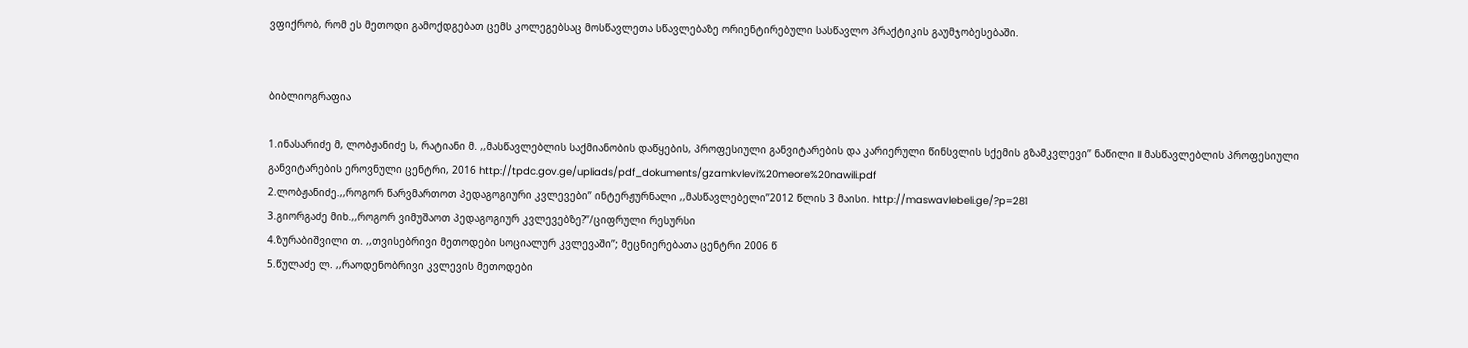ვფიქრობ, რომ ეს მეთოდი გამოქდგებათ ცემს კოლეგებსაც მოსწავლეთა სწავლებაზე ორიენტირებული სასწავლო პრაქტიკის გაუმჯობესებაში.


ბიბლიოგრაფია

1.ინასარიძე მ, ლობჟანიძე ს, რატიანი მ. ,,მასწავლებლის საქმიანობის დაწყების, პროფესიული განვიტარების და კარიერული წინსვლის სქემის გზამკვლევი’’ ნაწილი II მასწავლებლის პროფესიული განვიტარების ეროვნული ცენტრი, 2016 http://tpdc.gov.ge/upliads/pdf_dokuments/gzamkvlevi%20meore%20nawili.pdf
2.ლობჟანიძე.,,როგორ წარვმართოთ პედაგოგიური კვლევები’’ ინტერჟურნალი ,,მასწავლებელი’’2012 წლის 3 მაისი. http://maswavlebeli.ge/?p=281
3.გიორგაძე მიხ.,,როგორ ვიმუშაოთ პედაგოგიურ კვლევებზე?’’/ციფრული რესურსი
4.ზურაბიშვილი თ. ,,თვისებრივი მეთოდები სოციალურ კვლევაში’’; მეცნიერებათა ცენტრი 2006 წ
5.წულაძე ლ. ,,რაოდენობრივი კვლევის მეთოდები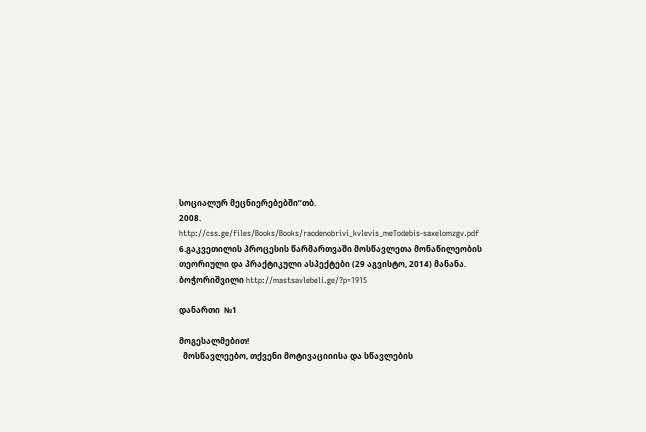სოციალურ მეცნიერებებში’’თბ.
2008.
http://css.ge/files/Books/Books/raodenobrivi_kvlevis_meTodebis-saxelomzgv.pdf
6.გაკვეთილის პროცესის წარმართვაში მოსწავლეთა მონაწილეობის თეორიული და პრაქტიკული ასპექტები (29 აგვისტო, 2014) მანანა.
ბოჭორიშვილი http://mastsavlebeli.ge/?p=1915

დანართი  №1

მოგესალმებით!
  მოსწავლეებო, თქვენი მოტივაციიისა და სწავლების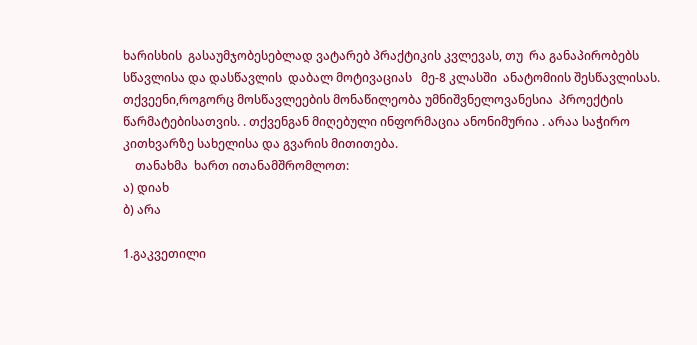ხარისხის  გასაუმჯობესებლად ვატარებ პრაქტიკის კვლევას, თუ  რა განაპირობებს სწავლისა და დასწავლის  დაბალ მოტივაციას   მე-8 კლასში  ანატომიის შესწავლისას.  თქვეენი,როგორც მოსწავლეების მონაწილეობა უმნიშვნელოვანესია  პროექტის წარმატებისათვის. . თქვენგან მიღებული ინფორმაცია ანონიმურია . არაა საჭირო კითხვარზე სახელისა და გვარის მითითება.
    თანახმა  ხართ ითანამშრომლოთ:
ა) დიახ
ბ) არა

1.გაკვეთილი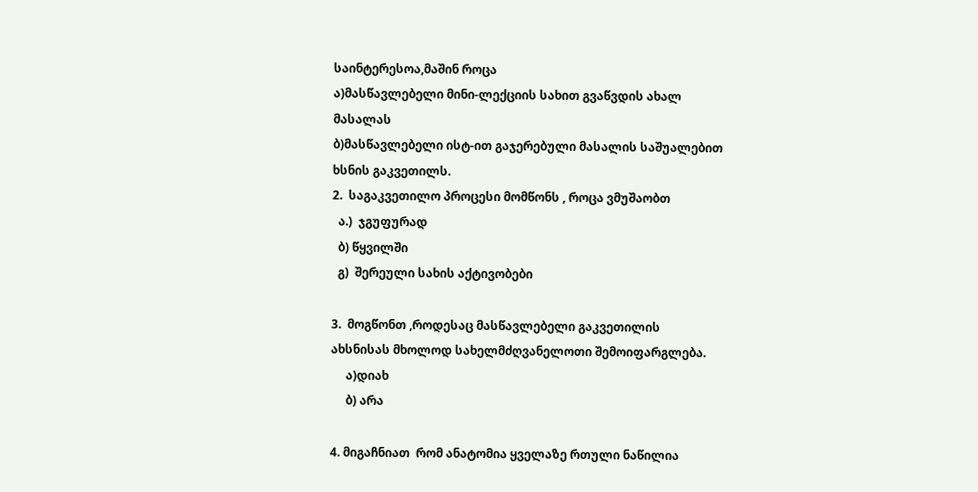საინტერესოა,მაშინ როცა
ა)მასწავლებელი მინი-ლექციის სახით გვაწვდის ახალ მასალას
ბ)მასწავლებელი ისტ-ით გაჯერებული მასალის საშუალებით ხსნის გაკვეთილს.
2.  საგაკვეთილო პროცესი მომწონს , როცა ვმუშაობთ
  ა.)  ჯგუფურად
  ბ) წყვილში
  გ)  შერეული სახის აქტივობები

3.  მოგწონთ ,როდესაც მასწავლებელი გაკვეთილის ახსნისას მხოლოდ სახელმძღვანელოთი შემოიფარგლება.
     ა)დიახ
     ბ) არა

4. მიგაჩნიათ  რომ ანატომია ყველაზე რთული ნაწილია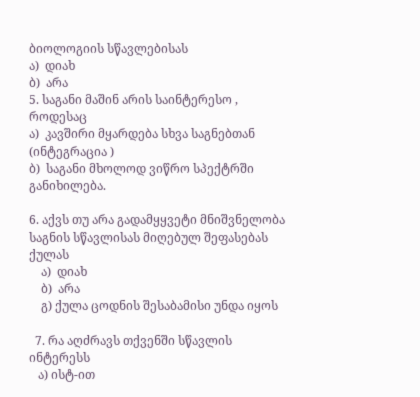ბიოლოგიის სწავლებისას
ა)  დიახ
ბ)  არა
5. საგანი მაშინ არის საინტერესო , როდესაც
ა)  კავშირი მყარდება სხვა საგნებთან (ინტეგრაცია )
ბ)  საგანი მხოლოდ ვიწრო სპექტრში განიხილება.

6. აქვს თუ არა გადამყყვეტი მნიშვნელობა საგნის სწავლისას მიღებულ შეფასებას ქულას
    ა)  დიახ
    ბ)  არა
    გ) ქულა ცოდნის შესაბამისი უნდა იყოს

  7. რა აღძრავს თქვენში სწავლის ინტერესს
   ა) ისტ-ით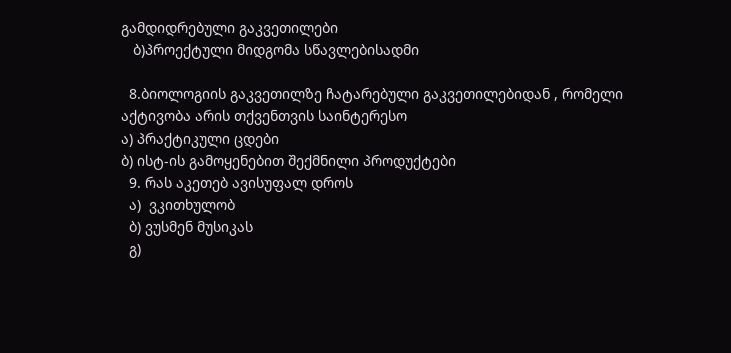გამდიდრებული გაკვეთილები
   ბ)პროექტული მიდგომა სწავლებისადმი

  8.ბიოლოგიის გაკვეთილზე ჩატარებული გაკვეთილებიდან , რომელი აქტივობა არის თქვენთვის საინტერესო
ა) პრაქტიკული ცდები
ბ) ისტ-ის გამოყენებით შექმნილი პროდუქტები
  9. რას აკეთებ ავისუფალ დროს
  ა)  ვკითხულობ
  ბ) ვუსმენ მუსიკას
  გ)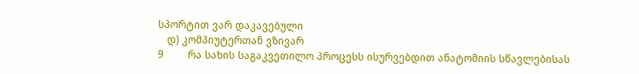სპორტით ვარ დაკავებული
   დ) კომპიუტერთან ვზივარ
9        რა სახის საგაკვეთილო პროცესს ისურვებდით ანატომიის სწავლებისას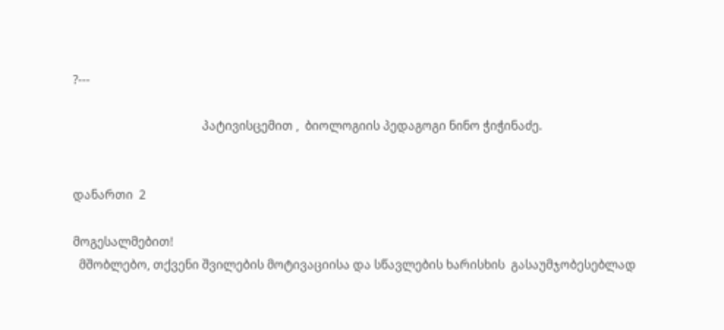?---

                                           პატივისცემით ,  ბიოლოგიის პედაგოგი ნინო ჭიჭინაძე.


დანართი  2

მოგესალმებით!
  მშობლებო, თქვენი შვილების მოტივაციისა და სწავლების ხარისხის  გასაუმჯობესებლად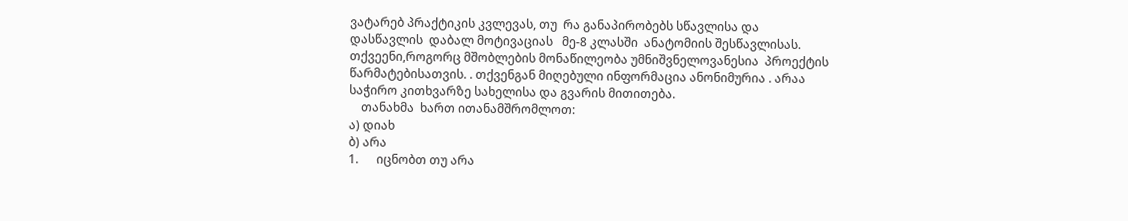ვატარებ პრაქტიკის კვლევას, თუ  რა განაპირობებს სწავლისა და დასწავლის  დაბალ მოტივაციას   მე-8 კლასში  ანატომიის შესწავლისას.  თქვეენი,როგორც მშობლების მონაწილეობა უმნიშვნელოვანესია  პროექტის წარმატებისათვის. . თქვენგან მიღებული ინფორმაცია ანონიმურია . არაა საჭირო კითხვარზე სახელისა და გვარის მითითება.
    თანახმა  ხართ ითანამშრომლოთ:
ა) დიახ
ბ) არა
1.      იცნობთ თუ არა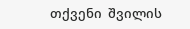თქვენი  შვილის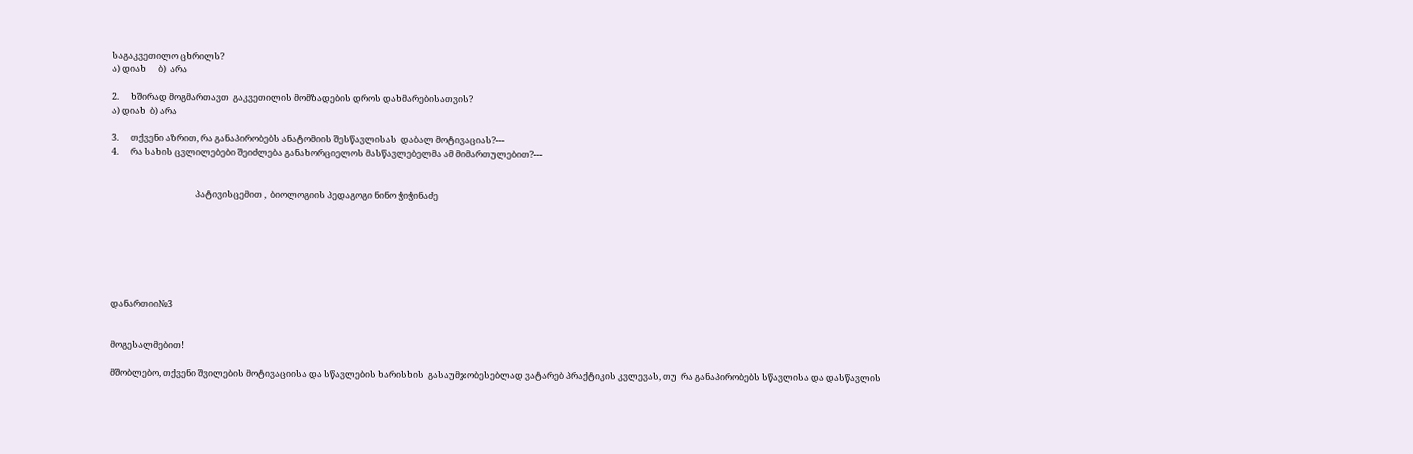საგაკვეთილო ცხრილს?
ა) დიახ      ბ)  არა

2.      ხშირად მოგმართავთ  გაკვეთილის მომზადების დროს დახმარებისათვის?
ა) დიახ  ბ) არა

3.      თქვენი აზრით, რა განაპირობებს ანატომიის შესწავლისას  დაბალ მოტივაციას?---
4.      რა სახის ცვლილებები შეიძლება განახორციელოს მასწავლებელმა ამ მიმართულებით?---


                                          პატივისცემით ,  ბიოლოგიის პედაგოგი ნინო ჭიჭინაძე







დანართიი№3


მოგესალმებით!

მშობლებო, თქვენი შვილების მოტივაციისა და სწავლების ხარისხის  გასაუმჯობესებლად ვატარებ პრაქტიკის კვლევას, თუ  რა განაპირობებს სწავლისა და დასწავლის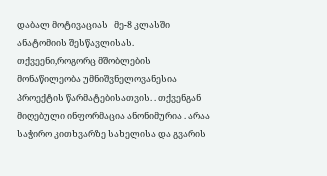დაბალ მოტივაციას   მე-8 კლასში  ანატომიის შესწავლისას.  თქვეენი,როგორც მშობლების მონაწილეობა უმნიშვნელოვანესია  პროექტის წარმატებისათვის. . თქვენგან მიღებული ინფორმაცია ანონიმურია . არაა საჭირო კითხვარზე სახელისა და გვარის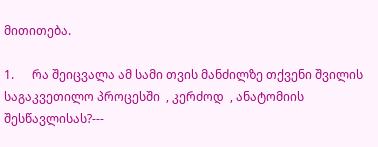მითითება.

1.      რა შეიცვალა ამ სამი თვის მანძილზე თქვენი შვილის საგაკვეთილო პროცესში  , კერძოდ  , ანატომიის შესწავლისას?---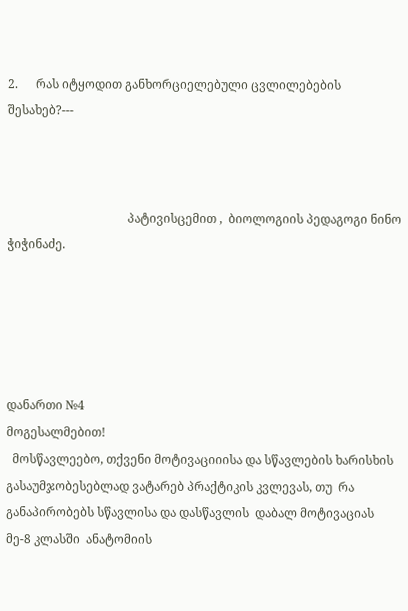2.      რას იტყოდით განხორციელებული ცვლილებების შესახებ?---



                                        პატივისცემით ,  ბიოლოგიის პედაგოგი ნინო ჭიჭინაძე.





დანართი №4
მოგესალმებით!
  მოსწავლეებო, თქვენი მოტივაციიისა და სწავლების ხარისხის  გასაუმჯობესებლად ვატარებ პრაქტიკის კვლევას, თუ  რა განაპირობებს სწავლისა და დასწავლის  დაბალ მოტივაციას   მე-8 კლასში  ანატომიის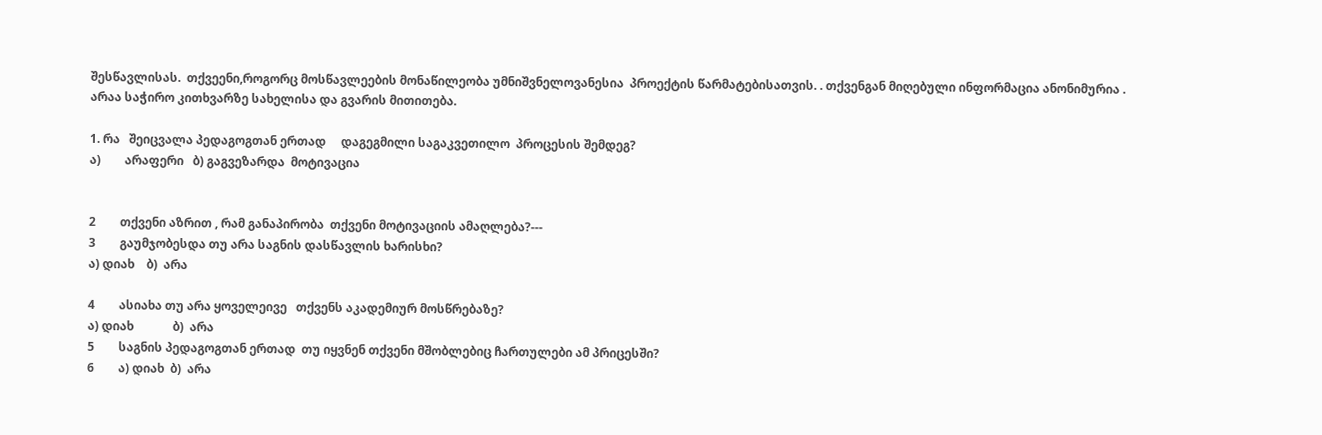შესწავლისას.  თქვეენი,როგორც მოსწავლეების მონაწილეობა უმნიშვნელოვანესია  პროექტის წარმატებისათვის. . თქვენგან მიღებული ინფორმაცია ანონიმურია . არაა საჭირო კითხვარზე სახელისა და გვარის მითითება.

1. რა   შეიცვალა პედაგოგთან ერთად     დაგეგმილი საგაკვეთილო  პროცესის შემდეგ?
ა)        არაფერი   ბ) გაგვეზარდა  მოტივაცია


2        თქვენი აზრით , რამ განაპირობა  თქვენი მოტივაციის ამაღლება?---
3        გაუმჯობესდა თუ არა საგნის დასწავლის ხარისხი?
ა) დიახ    ბ)  არა

4        ასიახა თუ არა ყოველეივე   თქვენს აკადემიურ მოსწრებაზე?
ა) დიახ             ბ)  არა
5        საგნის პედაგოგთან ერთად  თუ იყვნენ თქვენი მშობლებიც ჩართულები ამ პრიცესში?
6        ა) დიახ  ბ)  არა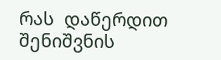რას  დაწერდით  შენიშვნის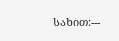სახით:---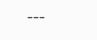---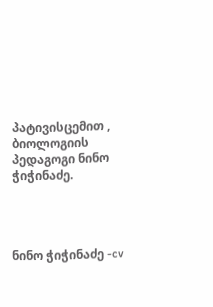პატივისცემით ,  ბიოლოგიის პედაგოგი ნინო ჭიჭინაძე.




ნინო ჭიჭინაძე -cv